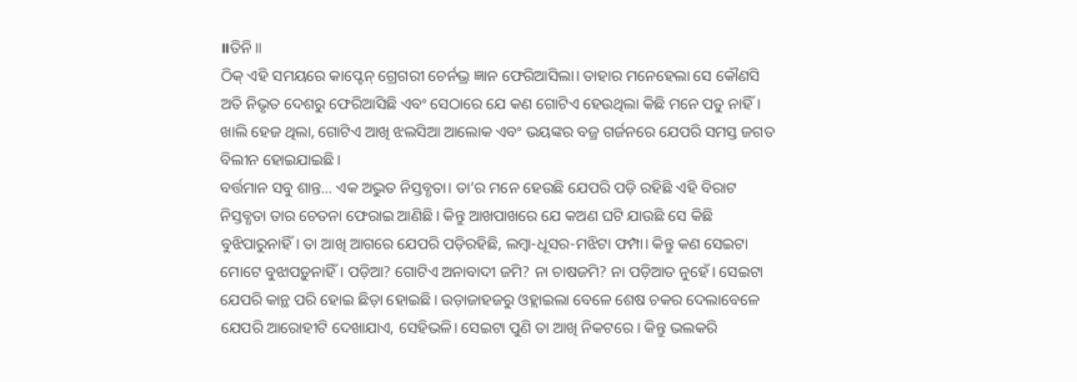॥ତିନି॥
ଠିକ୍ ଏହି ସମୟରେ କାପ୍ଟେନ୍ ଗ୍ରେଗରୀ ଚେର୍ନଭ୍ର ଜ୍ଞାନ ଫେରିଆସିଲା। ତାହାର ମନେହେଲା ସେ କୌଣସି ଅତି ନିଭୃତ ଦେଶରୁ ଫେରିଆସିଛି ଏବଂ ସେଠାରେ ଯେ କଣ ଗୋଟିଏ ହେଉଥିଲା କିଛି ମନେ ପଡୁ ନାହିଁ। ଖାଲି ହେଜ ଥିଲା, ଗୋଟିଏ ଆଖି ଝଲସିଆ ଆଲୋକ ଏବଂ ଭୟଙ୍କର ବଜ୍ର ଗର୍ଜନରେ ଯେପରି ସମସ୍ତ ଜଗତ ବିଲୀନ ହୋଇଯାଇଛି।
ବର୍ତ୍ତମାନ ସବୁ ଶାନ୍ତ… ଏକ ଅଦ୍ଭୁତ ନିସ୍ତବ୍ଧତା। ତା’ର ମନେ ହେଉଛି ଯେପରି ପଡ଼ି ରହିଛି ଏହି ବିରାଟ ନିସ୍ତବ୍ଧତା ତାର ଚେତନା ଫେରାଇ ଆଣିଛି। କିନ୍ତୁ ଆଖପାଖରେ ଯେ କଅଣ ଘଟି ଯାଉଛି ସେ କିଛି ବୁଝିପାରୁନାହିଁ। ତା ଆଖି ଆଗରେ ଯେପରି ପଡ଼ିରହିଛି, ଲମ୍ବା-ଧୂସର-ମଝିଟା ଫମ୍ପା। କିନ୍ତୁ କଣ ସେଇଟା ମୋଟେ ବୁଝାପଡ଼ୁନାହିଁ। ପଡ଼ିଆ? ଗୋଟିଏ ଅନାବାଦୀ ଜମି? ନା ଚାଷଜମି? ନା ପଡ଼ିଆତ ନୁହେଁ। ସେଇଟା ଯେପରି କାନ୍ଥ ପରି ହୋଇ ଛିଡ଼ା ହୋଇଛି। ଉଡ଼ାଜାହଜରୁ ଓହ୍ଲାଇଲା ବେଳେ ଶେଷ ଚକର ଦେଲାବେଳେ ଯେପରି ଆରୋହୀଟି ଦେଖାଯାଏ, ସେହିଭଳି। ସେଇଟା ପୁଣି ତା ଆଖି ନିକଟରେ । କିନ୍ତୁ ଭଲକରି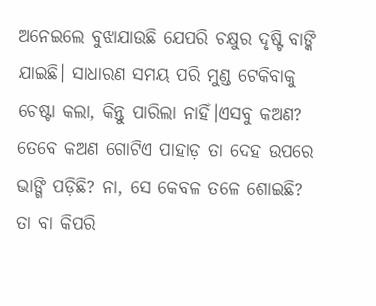ଅନେଇଲେ ବୁଝାଯାଉଛି ଯେପରି ଚକ୍ଷୁର ଦୃଷ୍ଟି ବାଙ୍କି ଯାଇଛି। ସାଧାରଣ ସମୟ ପରି ମୁଣ୍ଡ ଟେକିବାକୁ ଚେଷ୍ଟା କଲା, କିନ୍ତୁ ପାରିଲା ନାହିଁ।ଏସବୁ କଅଣ? ତେବେ କଅଣ ଗୋଟିଏ ପାହାଡ଼ ତା ଦେହ ଉପରେ ଭାଙ୍ଗି ପଡ଼ିଛି? ନା, ସେ କେବଳ ତଳେ ଶୋଇଛି? ତା ବା କିପରି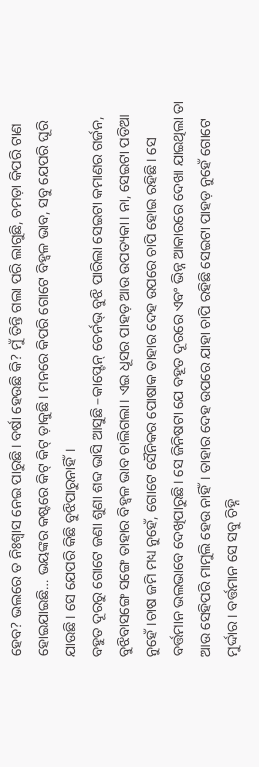ହେବ? ଭଲରେ ତ ନିଃଶ୍ବାସ ନେଇ ପାରୁଛି। ବର୍ଷା ହେଉଛି କି? ମୁଁ ତିନ୍ତି ଗଲା ପରି ଲାଗୁଛି, ଚମଡ଼ା କିପରି ଟାଣ ହୋଇଯାଇଛି… ଭୟଙ୍କର କଷ୍ଟରେ କିଟ୍ କିଟ୍ ଡ଼ାକୁଛି। ମନରେ କିପରି ଗୋଟେ ବିହ୍ବଳ ଭାବ, ସବୁ ଯେପରି ଘୂରି ଯାଉଛି। ସେ ଯେପରି କିଛି ବୁଝିପାରୁନାହିଁ।
ବହୁତ ଦୂରରୁ ଗୋଟେ ଜଣା ଶୁଣା ଶବ୍ଦ ଭାସି ଆସୁଛି –କାପ୍ଟେନ୍ ଚେର୍ନଭ୍ ବୁଝି ପାରିଲା ସେଇଟା କମାଣର ଗର୍ଜନ, ବୁଝିବାସଙ୍ଗେ ସଙ୍ଗେ ତାହାର ବିହ୍ବଳ ଭାବ ଚାଲିଗଲା। ଏଇ ଧୂସର ପାହଡ଼ ଆଉ ଉପତ୍ୟକା। ନା, ସେଇଟା ପଡିଆ ନୁହେଁ।ଚାଷ ଜମି ମଧ୍ୟ ନୁହେଁ, ଗୋଟେ ସୈନିକର ପୋଷାକ ତାହାର ଦେହ ଉପରେ ଚାପି ହୋଇ ରହିଛି। ସେ ବର୍ତ୍ତମାନ ଭଲଭାବେ ଦେଖିପାରୁଛି। ସେ ଜିନିଷଟା ଯେ ବହୂତ ଦୂରରେ ଏବଂ ଭିନ୍ନ ଆକାରରେ ଦେଖା ଯାଇଥିଲା ତା ଆଉ ସେହିପରି ମାମୁଲି ହେଉ ନାହିଁ। ତାହାର ଦେହ ଉପରେ ଯାହା ଚାପି ରହିଛି ସେଇଟା ପାହଡ଼ ନୁହେଁ ଗୋଟେ ମୁର୍ଦ୍ଦାର। ବର୍ତ୍ତମାନ ସେ ସବୁ ଚିହ୍ନି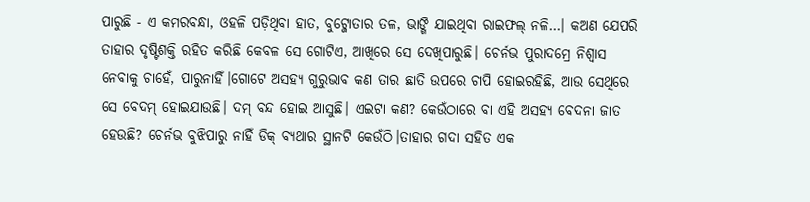ପାରୁଛି - ଏ କମରବନ୍ଧା, ଓହଳି ପଡ଼ିଥିବା ହାତ, ବୁଟ୍ଜୋତାର ତଳ, ଭାଙ୍ଗି ଯାଇଥିବା ରାଇଫଲ୍ ନଳି…। କଅଣ ଯେପରି ତାହାର ଦୃଷ୍ଟିଶକ୍ତି ରହିତ କରିଛି କେବଳ ସେ ଗୋଟିଏ, ଆଖିରେ ସେ ଦେଖିପାରୁଛି। ଚେର୍ନଭ ପୁରାଦମ୍ରେ ନିଶ୍ବାସ ନେବାକୁ ଚାହେଁ, ପାରୁନାହିଁ।ଗୋଟେ ଅସହ୍ୟ ଗୁରୁଭାବ କଣ ତାର ଛାତି ଉପରେ ଚାପି ହୋଇରହିଛି, ଆଉ ସେଥିରେ ସେ ବେଦମ୍ ହୋଇଯାଉଛି। ଦମ୍ ବନ୍ଦ ହୋଇ ଆସୁଛି। ଏଇଟା କଣ? କେଉଁଠାରେ ବା ଏହି ଅସହ୍ୟ ବେଦନା ଜାତ ହେଉଛି? ଚେର୍ନଭ ବୁଝିପାରୁ ନାହିଁ ଡିକ୍ ବ୍ୟଥାର ସ୍ଥାନଟି କେଉଁଠି।ତାହାର ଗଦା ସହିତ ଏକ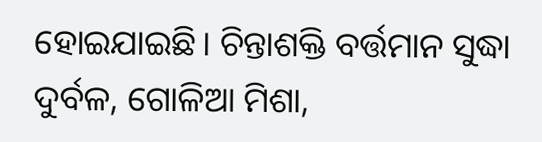ହୋଇଯାଇଛି। ଚିନ୍ତାଶକ୍ତି ବର୍ତ୍ତମାନ ସୁଦ୍ଧା ଦୁର୍ବଳ, ଗୋଳିଆ ମିଶା,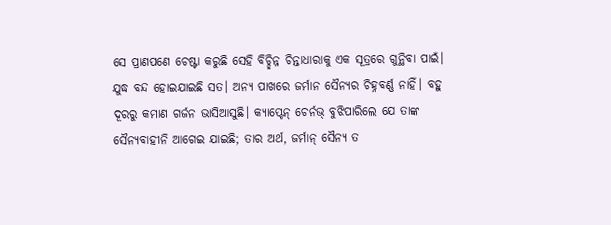ସେ ପ୍ରାଣପଣେ ଚେଷ୍ଟା କରୁଛି ସେହି ବିଚ୍ଛିନ୍ନ ଚିନ୍ତାଧାରାକୁ ଏକ ସୂତ୍ରରେ ଗୁନ୍ଥିବା ପାଇଁ।
ଯୁଦ୍ଧ ବନ୍ଦ ହୋଇଯାଇଛି ସତ। ଅନ୍ୟ ପାଖରେ ଜର୍ମାନ ସୈନ୍ୟର ଚିହ୍ନବର୍ଣ୍ଣ ନାହିଁ। ବହୁ ଦୂରରୁ କମାଣ ଗର୍ଜନ ଭାସିଆସୁଛି। କ୍ୟାପ୍ଟେନ୍ ଚେର୍ନଭ୍ ବୁଝିପାରିଲେ ଯେ ତାଙ୍କ ସୈନ୍ୟବାହୀନି ଆଗେଇ ଯାଇଛି; ତାର ଅର୍ଥ, ଜର୍ମାନ୍ ସୈନ୍ୟ ତ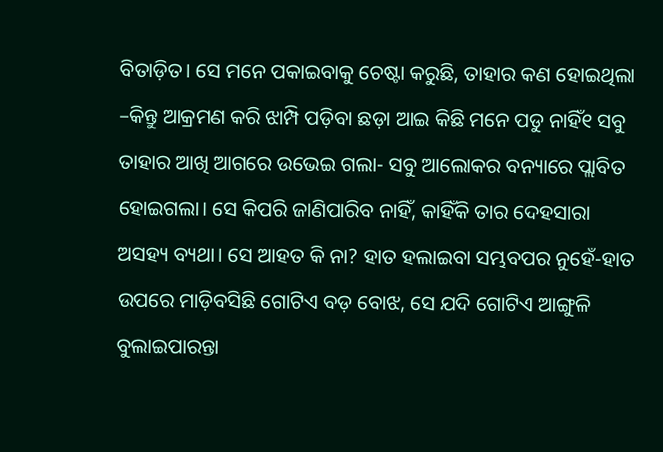ବିତାଡ଼ିତ। ସେ ମନେ ପକାଇବାକୁ ଚେଷ୍ଟା କରୁଛି, ତାହାର କଣ ହୋଇଥିଲା –କିନ୍ତୁ ଆକ୍ରମଣ କରି ଝାମ୍ପି ପଡ଼ିବା ଛଡ଼ା ଆଇ କିଛି ମନେ ପଡୁ ନାହିଁ୧ ସବୁ ତାହାର ଆଖି ଆଗରେ ଉଭେଇ ଗଲା- ସବୁ ଆଲୋକର ବନ୍ୟାରେ ପ୍ଲାବିତ ହୋଇଗଲା। ସେ କିପରି ଜାଣିପାରିବ ନାହିଁ, କାହିଁକି ତାର ଦେହସାରା ଅସହ୍ୟ ବ୍ୟଥା। ସେ ଆହତ କି ନା? ହାତ ହଲାଇବା ସମ୍ଭବପର ନୁହେଁ-ହାତ ଉପରେ ମାଡ଼ିବସିଛି ଗୋଟିଏ ବଡ଼ ବୋଝ, ସେ ଯଦି ଗୋଟିଏ ଆଙ୍ଗୁଳି ବୁଲାଇପାରନ୍ତା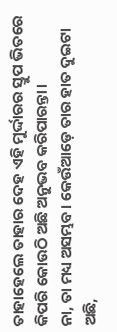ତାହାହେଲେ ତାହାର ଦେହ ଏହି ମୁର୍ଦ୍ଦାରର ସ୍ତୁପ ଭିତରେ କିପରି କୋଉଠି ଅଛି ଅନୁଭବ କରିପାରନ୍ତା।
ନା, ତା ମଧ୍ୟ ଅସମ୍ଭବ। କେଉଁଆଡ଼େ ତାର ହାତ ଦୁଇଟା ଅଛି,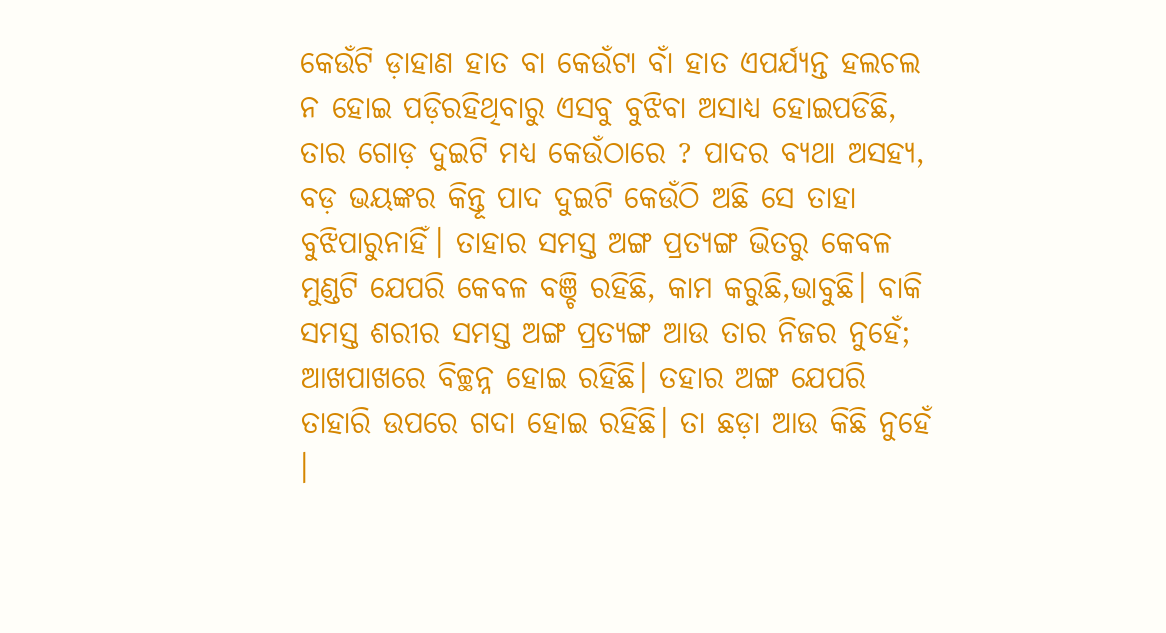କେଉଁଟି ଡ଼ାହାଣ ହାତ ବା କେଉଁଟା ବାଁ ହାତ ଏପର୍ଯ୍ୟନ୍ତ ହଲଚଲ ନ ହୋଇ ପଡ଼ିରହିଥିବାରୁ ଏସବୁ ବୁଝିବା ଅସାଧ୍ୟ ହୋଇପଡିଛି, ତାର ଗୋଡ଼ ଦୁଇଟି ମଧ୍ୟ କେଉଁଠାରେ ? ପାଦର ବ୍ୟଥା ଅସହ୍ୟ, ବଡ଼ ଭୟଙ୍କର କିନ୍ତୂ ପାଦ ଦୁଇଟି କେଉଁଠି ଅଛି ସେ ତାହା ବୁଝିପାରୁନାହିଁ। ତାହାର ସମସ୍ତ ଅଙ୍ଗ ପ୍ରତ୍ୟଙ୍ଗ ଭିତରୁ କେବଳ ମୁଣ୍ଡଟି ଯେପରି କେବଳ ବଞ୍ଚି ରହିଛି, କାମ କରୁଛି,ଭାବୁଛି। ବାକି ସମସ୍ତ ଶରୀର ସମସ୍ତ ଅଙ୍ଗ ପ୍ରତ୍ୟଙ୍ଗ ଆଉ ତାର ନିଜର ନୁହେଁ; ଆଖପାଖରେ ବିଚ୍ଛନ୍ନ ହୋଇ ରହିଛି। ତହାର ଅଙ୍ଗ ଯେପରି ତାହାରି ଉପରେ ଗଦା ହୋଇ ରହିଛି। ତା ଛଡ଼ା ଆଉ କିଛି ନୁହେଁ ।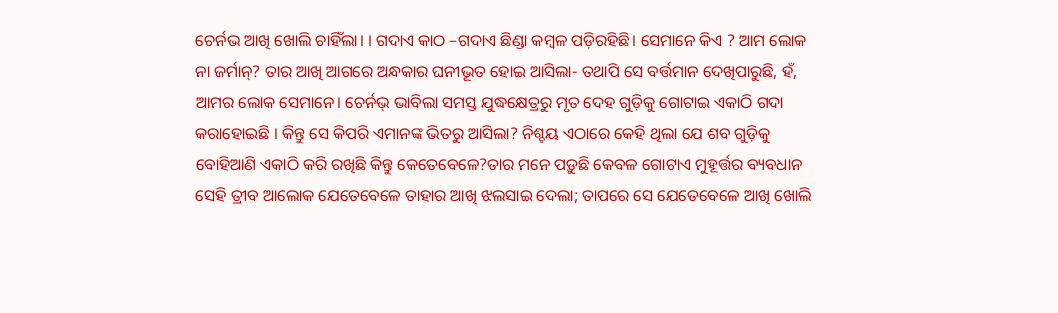ଚେର୍ନଭ ଆଖି ଖୋଲି ଚାହିଁଲା। । ଗଦାଏ କାଠ –ଗଦାଏ ଛିଣ୍ଡା କମ୍ବଳ ପଡ଼ିରହିଛି। ସେମାନେ କିଏ ? ଆମ ଲୋକ ନା ଜର୍ମାନ୍? ତାର ଆଖି ଆଗରେ ଅନ୍ଧକାର ଘନୀଭୂତ ହୋଇ ଆସିଲା- ତଥାପି ସେ ବର୍ତ୍ତମାନ ଦେଖିପାରୁଛି, ହଁ, ଆମର ଲୋକ ସେମାନେ। ଚେର୍ନଭ୍ ଭାବିଲା ସମସ୍ତ ଯୁଦ୍ଧକ୍ଷେତ୍ରରୁ ମୃତ ଦେହ ଗୁଡ଼ିକୁ ଗୋଟାଇ ଏକାଠି ଗଦା କରାହୋଇଛି । କିନ୍ତୁ ସେ କିପରି ଏମାନଙ୍କ ଭିତରୁ ଆସିଲା? ନିଶ୍ଚୟ ଏଠାରେ କେହି ଥିଲା ଯେ ଶବ ଗୁଡ଼ିକୁ ବୋହିଆଣି ଏକାଠି କରି ରଖିଛି କିନ୍ତୁ କେତେବେଳେ?ତାର ମନେ ପଡ଼ୁଛି କେବଳ ଗୋଟାଏ ମୁହୂର୍ତ୍ତର ବ୍ୟବଧାନ ସେହି ତ୍ରୀବ ଆଲୋକ ଯେତେବେଳେ ତାହାର ଆଖି ଝଲସାଇ ଦେଲା; ତାପରେ ସେ ଯେତେବେଳେ ଆଖି ଖୋଲି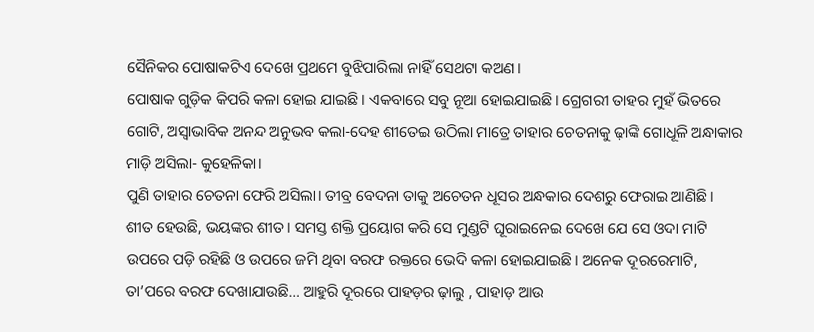ସୈନିକର ପୋଷାକଟିଏ ଦେଖେ ପ୍ରଥମେ ବୁଝିପାରିଲା ନାହିଁ ସେଥଟା କଅଣ।
ପୋଷାକ ଗୁଡ଼ିକ କିପରି କଳା ହୋଇ ଯାଇଛି। ଏକବାରେ ସବୁ ନୂଆ ହୋଇଯାଇଛି। ଗ୍ରେଗରୀ ତାହର ମୁହଁ ଭିତରେ ଗୋଟି, ଅସ୍ବାଭାବିକ ଅନନ୍ଦ ଅନୁଭବ କଲା-ଦେହ ଶୀତେଇ ଉଠିଲା ମାତ୍ରେ ତାହାର ଚେତନାକୁ ଢ଼ାଙ୍କି ଗୋଧୂଳି ଅନ୍ଧାକାର ମାଡ଼ି ଅସିଲା- କୁହେଳିକା।
ପୁଣି ତାହାର ଚେତନା ଫେରି ଅସିଲା। ତୀବ୍ର ବେଦନା ତାକୁ ଅଚେତନ ଧୂସର ଅନ୍ଧକାର ଦେଶରୁ ଫେରାଇ ଆଣିଛି। ଶୀତ ହେଉଛି, ଭୟଙ୍କର ଶୀତ। ସମସ୍ତ ଶକ୍ତି ପ୍ରୟୋଗ କରି ସେ ମୁଣ୍ଡଟି ଘୂରାଇନେଇ ଦେଖେ ଯେ ସେ ଓଦା ମାଟି ଉପରେ ପଡ଼ି ରହିଛି ଓ ଉପରେ ଜମି ଥିବା ବରଫ ରକ୍ତରେ ଭେଦି କଳା ହୋଇଯାଇଛି। ଅନେକ ଦୂରରେମାଟି, ତା’ପରେ ବରଫ ଦେଖାଯାଉଛି… ଆହୁରି ଦୂରରେ ପାହଡ଼ର ଢ଼ାଲୁ , ପାହାଡ଼ ଆଉ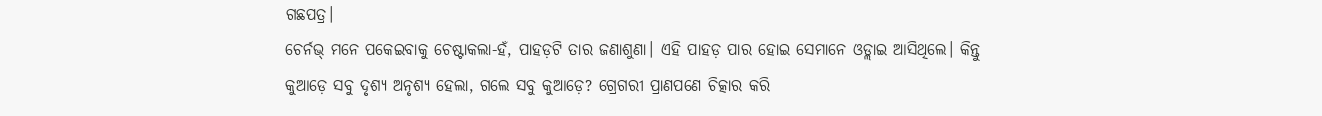ଗଛପତ୍ର।
ଚେର୍ନଭ୍ ମନେ ପକେଇବାକୁ ଚେଷ୍ଟାକଲା-ହଁ, ପାହଡ଼ଟି ତାର ଜଣାଶୁଣା। ଏହି ପାହଡ଼ ପାର ହୋଇ ସେମାନେ ଓଡ୍ଲାଇ ଆସିଥିଲେ। କିନ୍ତୁ କୁଆଡ଼େ ସବୁ ଦୃଶ୍ୟ ଅନୃଶ୍ୟ ହେଲା, ଗଲେ ସବୁ କୁଆଡ଼େ? ଗ୍ରେଗରୀ ପ୍ରାଣପଣେ ଚିତ୍କାର କରି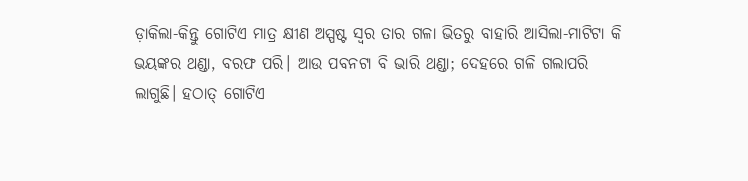ଡ଼ାକିଲା-କିନ୍ତୁ ଗୋଟିଏ ମାତ୍ର କ୍ଷୀଣ ଅସ୍ପଷ୍ଟ ସ୍ବର ତାର ଗଳା ଭିତରୁ ବାହାରି ଆସିଲା-ମାଟିଟା କି ଭୟଙ୍କର ଥଣ୍ଡା, ବରଫ ପରି। ଆଉ ପବନଟା ବି ଭାରି ଥଣ୍ଡା; ଦେହରେ ଗଳି ଗଲାପରି ଲାଗୁଛି। ହଠାତ୍ ଗୋଟିଏ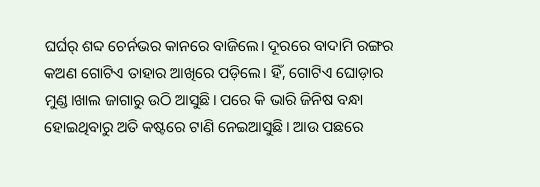ଘର୍ଘର୍ ଶବ୍ଦ ଚେର୍ନଭର କାନରେ ବାଜିଲେ। ଦୂରରେ ବାଦାମି ରଙ୍ଗର କଅଣ ଗୋଟିଏ ତାହାର ଆଖିରେ ପଡ଼ିଲେ। ହିଁ, ଗୋଟିଏ ଘୋଡ଼ାର ମୁଣ୍ଡ।ଖାଲ ଜାଗାରୁ ଉଠି ଆସୁଛି। ପରେ କି ଭାରି ଜିନିଷ ବନ୍ଧା ହୋଇଥିବାରୁ ଅତି କଷ୍ଟରେ ଟାଣି ନେଇଆସୁଛି। ଆଉ ପଛରେ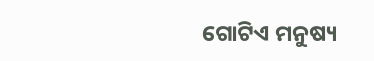ଗୋଟିଏ ମନୁଷ୍ୟ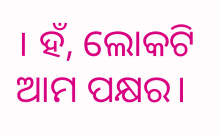। ହଁ, ଲୋକଟି ଆମ ପକ୍ଷର।